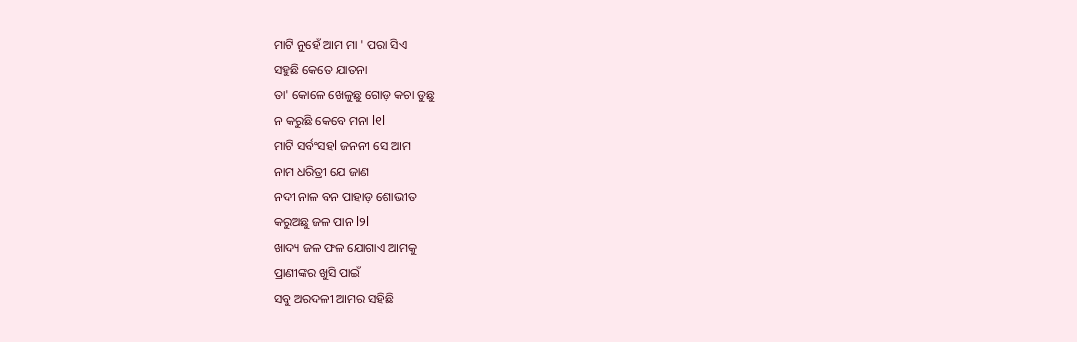ମାଟି ନୁହେଁ ଆମ ମା ' ପରା ସିଏ
ସହୁଛି କେତେ ଯାତନା
ତା' କୋଳେ ଖେଳୁଛୁ ଗୋଡ଼ କଚା ଡୁଛୁ
ନ କରୁଛି କେବେ ମନା l୧l
ମାଟି ସର୍ବଂସହl ଜନନୀ ସେ ଆମ
ନାମ ଧରିତ୍ରୀ ଯେ ଜାଣ
ନଦୀ ନାଳ ବନ ପାହାଡ଼ ଶୋଭୀତ
କରୁଅଛୁ ଜଳ ପାନ l୨l
ଖାଦ୍ୟ ଜଳ ଫଳ ଯୋଗାଏ ଆମକୁ
ପ୍ରାଣୀଙ୍କର ଖୁସି ପାଇଁ
ସବୁ ଅରଦଳୀ ଆମର ସହିଛି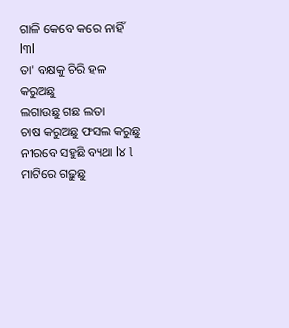ଗାଳି କେବେ କରେ ନାହିଁ l୩l
ତା' ବକ୍ଷକୁ ଚିରି ହଳ କରୁଅଛୁ
ଲଗାଉଛୁ ଗଛ ଲତା
ଚାଷ କରୁଅଛୁ ଫସଲ କରୁଛୁ
ନୀରବେ ସହୁଛି ବ୍ୟଥା l୪ l
ମାଟିରେ ଗଢ଼ୁଛୁ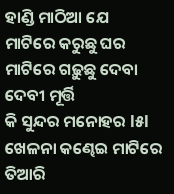ହାଣ୍ଡି ମାଠିଆ ଯେ
ମାଟିରେ କରୁଛୁ ଘର
ମାଟିରେ ଗଢ଼ୁଛୁ ଦେବା ଦେବୀ ମୂର୍ତ୍ତି
କି ସୁନ୍ଦର ମନୋହର l୫l
ଖେଳନା କଣ୍ଢେଇ ମାଟିରେ ତିଆରି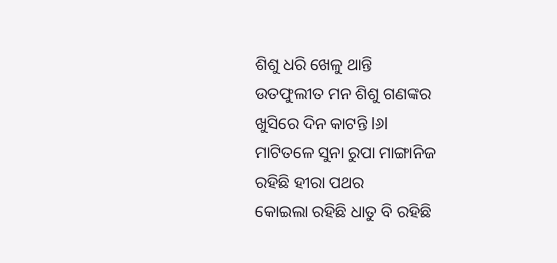ଶିଶୁ ଧରି ଖେଳୁ ଥାନ୍ତି
ଉତଫୁଲୀତ ମନ ଶିଶୁ ଗଣଙ୍କର
ଖୁସିରେ ଦିନ କାଟନ୍ତି l୬l
ମାଟିତଳେ ସୁନା ରୁପା ମାଙ୍ଗାନିଜ
ରହିଛି ହୀରା ପଥର
କୋଇଲା ରହିଛି ଧାତୁ ବି ରହିଛି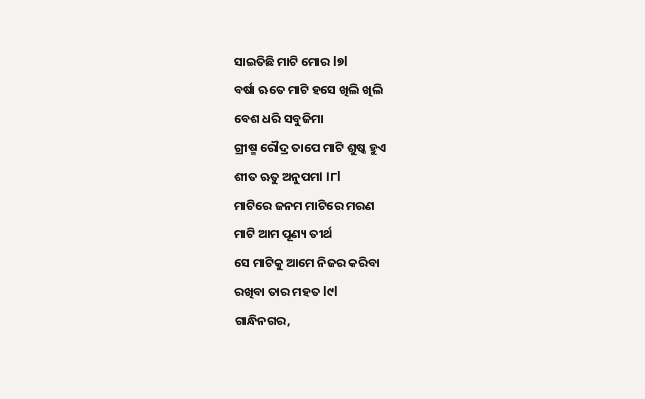ସାଇତିଛି ମାଟି ମୋର l୭l
ବର୍ଷା ଋତେ ମାଟି ହସେ ଖିଲି ଖିଲି
ବେଶ ଧରି ସବୁଜିମା
ଗ୍ରୀଷ୍ମ ରୌଦ୍ର ତାପେ ମାଟି ଶୁଷ୍କ ହୁଏ
ଶୀତ ଋତୁ ଅନୁପମl l୮l
ମାଟିରେ ଜନମ ମାଟିରେ ମରଣ
ମାଟି ଆମ ପୂଣ୍ୟ ତୀର୍ଥ
ସେ ମାଟିକୁ ଆମେ ନିଜର କରିବା
ରଖିବା ତାର ମହତ l୯l
ଗାନ୍ଧିନଗର,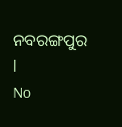ନବରଙ୍ଗପୁର l
No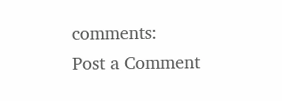comments:
Post a Comment